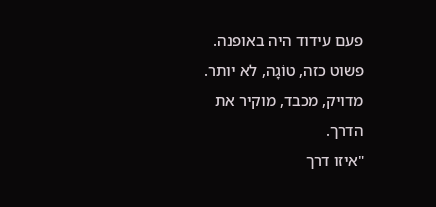פעם עידוד היה באופנה.
פשוט כזה, טוֹגָה, לא יותר.
מדויק, מכבד, מוקיר את הדרך.
"איזו דרך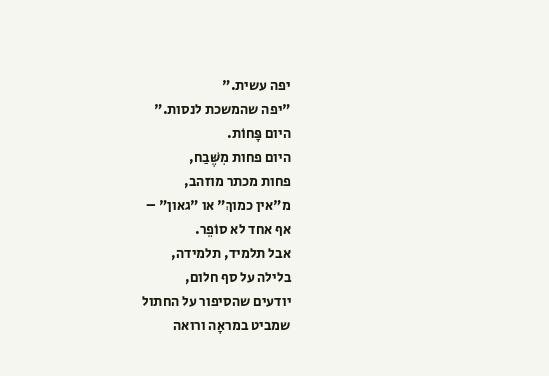יפה עשית."
"יפה שהמשכת לנסות."
היום פָּחוֹת.
היום פחות מִשֶּׁבַח,
פחות מכתר מוזהב,
מ"אין כמוךְ" או "גאון" –
אף אחד לא סוֹפֵר.
אבל תלמיד, תלמידה,
בלילה על סף חלום,
יודעים שהסיפור על החתול
שמביט במראָה ורואה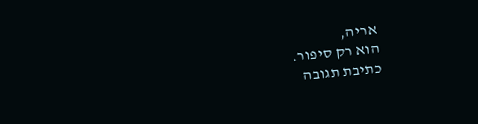אריה,
הוא רק סיפור.
כתיבת תגובה